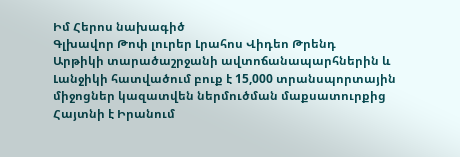Իմ Հերոս նախագիծ
Գլխավոր Թոփ լուրեր Լրահոս Վիդեո Թրենդ
Արթիկի տարածաշրջանի ավտոճանապարհներին և Լանջիկի հատվածում բուք է 15,000 տրանսպորտային միջոցներ կազատվեն ներմուծման մաքսատուրքից Հայտնի է Իրանում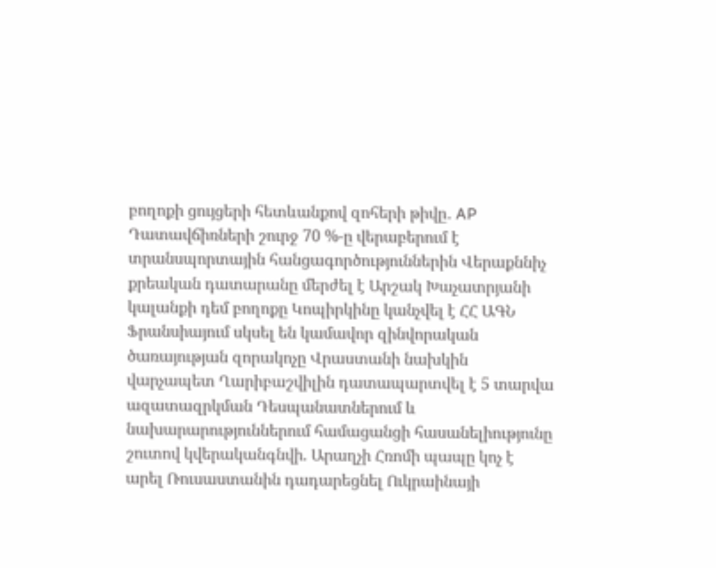բողոքի ցույցերի հետևանքով զոհերի թիվը․ AP Դատավճիռների շուրջ 70 %-ը վերաբերում է տրանսպորտային հանցագործություններին Վերաքննիչ քրեական դատարանը մերժել է Արշակ Խաչատրյանի կալանքի դեմ բողոքը Կոպիրկինը կանչվել է ՀՀ ԱԳՆ Ֆրանսիայում սկսել են կամավոր զինվորական ծառայության զորակոչը Վրաստանի նախկին վարչապետ Ղարիբաշվիլին դատապարտվել է 5 տարվա ազատազրկման Դեսպանատներում և նախարարություններում համացանցի հասանելիությունը շուտով կվերականգնվի. Արաղչի Հռոմի պապը կոչ է արել Ռուսաստանին դադարեցնել Ուկրաինայի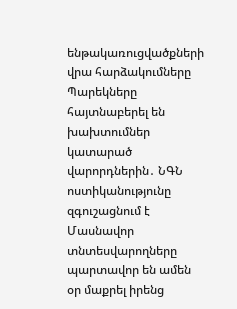ենթակառուցվածքների վրա հարձակումները Պարեկները հայտնաբերել են խախտումներ կատարած վարորդներին․ ՆԳՆ ոստիկանությունը զգուշացնում է Մասնավոր տնտեսվարողները պարտավոր են ամեն օր մաքրել իրենց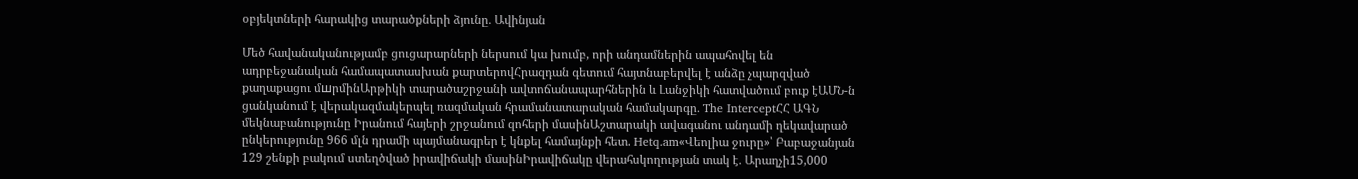օբյեկտների հարակից տարածքների ձյունը․ Ավինյան

Մեծ հավանականությամբ ցուցարարների ներսում կա խումբ, որի անդամներին ապահովել են ադրբեջանական համապատասխան քարտերովՀրազդան գետում հայտնաբերվել է անձը չպարզված քաղաքացու մшրմինԱրթիկի տարածաշրջանի ավտոճանապարհներին և Լանջիկի հատվածում բուք էԱՄՆ-ն ցանկանում է վերակազմակերպել ռազմական հրամանատարական համակարգը․ The InterceptՀՀ ԱԳՆ մեկնաբանությունը Իրանում հայերի շրջանում զոհերի մասինԱշտարակի ավագանու անդամի ղեկավարած ընկերությունը 966 մլն դրամի պայմանագրեր է կնքել համայնքի հետ. Hetq.am«Վեոլիա ջուրը»՝ Բաբաջանյան 129 շենքի բակում ստեղծված իրավիճակի մասինԻրավիճակը վերահսկողության տակ է․ Արաղչի15,000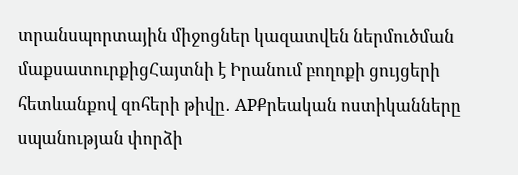տրանսպորտային միջոցներ կազատվեն ներմուծման մաքսատուրքիցՀայտնի է Իրանում բողոքի ցույցերի հետևանքով զոհերի թիվը․ APՔրեական ոստիկանները սպանության փորձի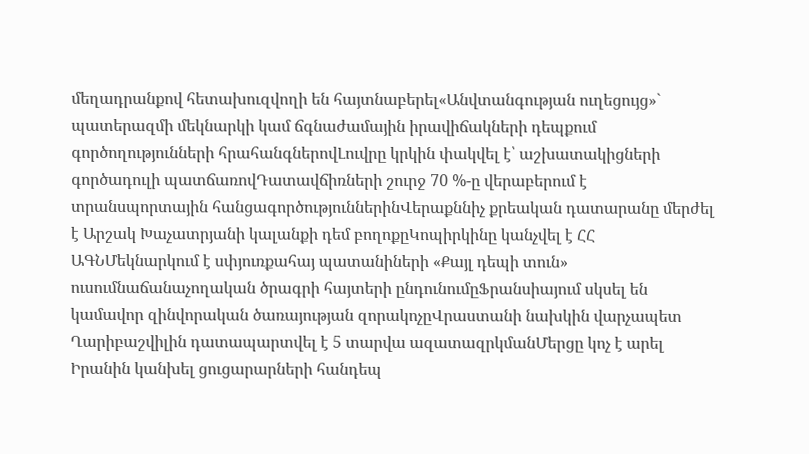մեղադրանքով հետախուզվողի են հայտնաբերել«Անվտանգության ուղեցույց»` պատերազմի մեկնարկի կամ ճգնաժամային իրավիճակների դեպքում գործողությունների հրահանգներովԼուվրը կրկին փակվել է՝ աշխատակիցների գործադուլի պատճառովԴատավճիռների շուրջ 70 %-ը վերաբերում է տրանսպորտային հանցագործություններինՎերաքննիչ քրեական դատարանը մերժել է Արշակ Խաչատրյանի կալանքի դեմ բողոքըԿոպիրկինը կանչվել է ՀՀ ԱԳՆՄեկնարկում է սփյուռքահայ պատանիների «Քայլ դեպի տուն» ուսումնաճանաչողական ծրագրի հայտերի ընդունումըՖրանսիայում սկսել են կամավոր զինվորական ծառայության զորակոչըՎրաստանի նախկին վարչապետ Ղարիբաշվիլին դատապարտվել է 5 տարվա ազատազրկմանՄերցը կոչ է արել Իրանին կանխել ցուցարարների հանդեպ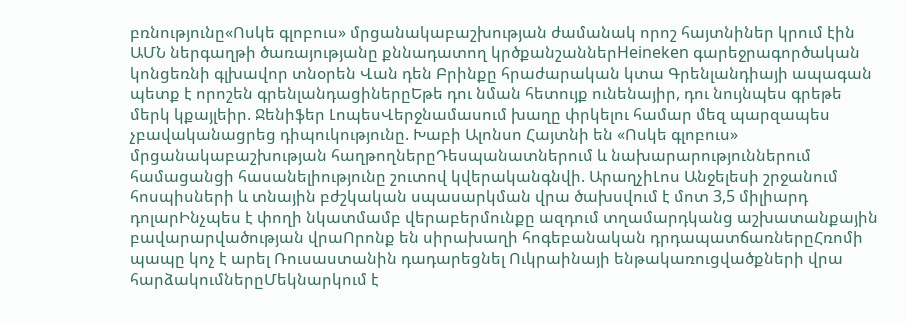բռնությունը«Ոսկե գլոբուս» մրցանակաբաշխության ժամանակ որոշ հայտնիներ կրում էին ԱՄՆ ներգաղթի ծառայությանը քննադատող կրծքանշաններHeineken գարեջրագործական կոնցեռնի գլխավոր տնօրեն Վան դեն Բրինքը հրաժարական կտա Գրենլանդիայի ապագան պետք է որոշեն գրենլանդացիներըԵթե դու նման հետույք ունենայիր, դու նույնպես գրեթե մերկ կքայլեիր. Ջենիֆեր ԼոպեսՎերջնամասում խաղը փրկելու համար մեզ պարզապես չբավականացրեց դիպուկությունը. Խաբի Ալոնսո Հայտնի են «Ոսկե գլոբուս» մրցանակաբաշխության հաղթողներըԴեսպանատներում և նախարարություններում համացանցի հասանելիությունը շուտով կվերականգնվի. ԱրաղչիԼոս Անջելեսի շրջանում հոսպիսների և տնային բժշկական սպասարկման վրա ծախսվում է մոտ 3,5 միլիարդ դոլարԻնչպես է փողի նկատմամբ վերաբերմունքը ազդում տղամարդկանց աշխատանքային բավարարվածության վրաՈրոնք են սիրախաղի հոգեբանական դրդապատճառներըՀռոմի պապը կոչ է արել Ռուսաստանին դադարեցնել Ուկրաինայի ենթակառուցվածքների վրա հարձակումներըՄեկնարկում է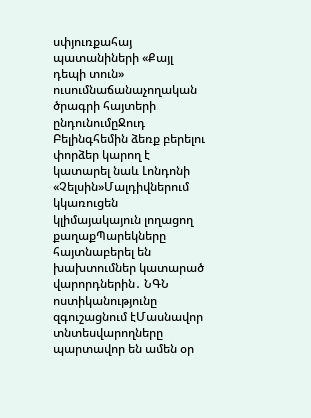սփյուռքահայ պատանիների «Քայլ դեպի տուն» ուսումնաճանաչողական ծրագրի հայտերի ընդունումըՋուդ Բելինգհեմին ձեռք բերելու փորձեր կարող է կատարել նաև Լոնդոնի «Չելսին»Մալդիվներում կկառուցեն կլիմայակայուն լողացող քաղաքՊարեկները հայտնաբերել են խախտումներ կատարած վարորդներին․ ՆԳՆ ոստիկանությունը զգուշացնում էՄասնավոր տնտեսվարողները պարտավոր են ամեն օր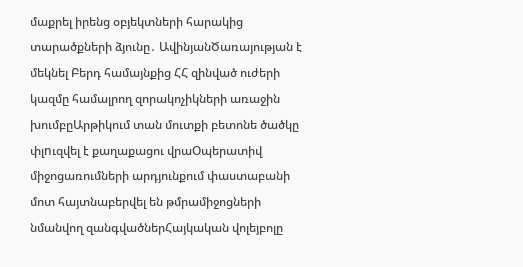մաքրել իրենց օբյեկտների հարակից տարածքների ձյունը․ ԱվինյանԾառայության է մեկնել Բերդ համայնքից ՀՀ զինված ուժերի կազմը համալրող զորակոչիկների առաջին խումբըԱրթիկում տան մուտքի բետոնե ծածկը փլnւզվել է քաղաքացու վրաՕպերատիվ միջոցառումների արդյունքում փաստաբանի մոտ հայտնաբերվել են թմրամիջոցների նմանվող զանգվածներՀայկական վոլեյբոլը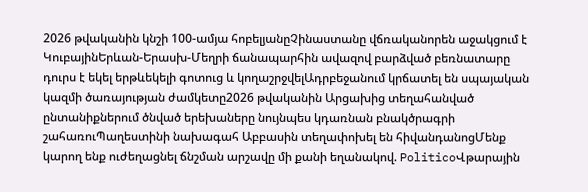2026 թվականին կնշի 100-ամյա հոբելյանըՉինաստանը վճռականորեն աջակցում է ԿուբայինԵրևան-Երասխ-Մեղրի ճանապարհին ավազով բարձված բեռնատարը դուրս է եկել երթևեկելի գոտուց և կողաշրջվելԱդրբեջանում կրճատել են սպայական կազմի ծառայության ժամկետը2026 թվականին Արցախից տեղահանված ընտանիքներում ծնված երեխաները նույնպես կդառնան բնակծրագրի շահառուՊաղեստինի նախագահ Աբբասին տեղափոխել են հիվանդանոցՄենք կարող ենք ուժեղացնել ճնշման արշավը մի քանի եղանակով. PoliticoՎթարային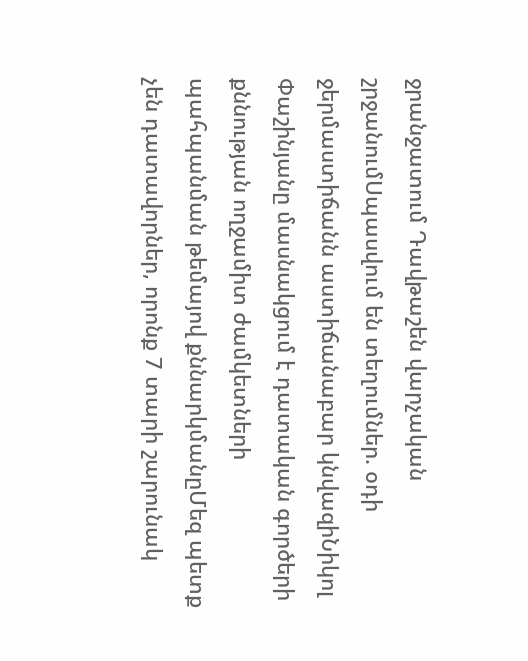ջրանջատում Դավթաշեն վարչական շրջանումՍպասվում են տեղումներ. օդի ջերմաստիճանն աստիճանաբար կնվազիՆիկոլ Փաշինյանը մասնակցում է դատական գործերի քննության ողջամիտ ժամկետների պահպանման թեմայով քննարկմանըՄեզ պետք չեն դատավորներ, որոնք 7 տարի շարունակ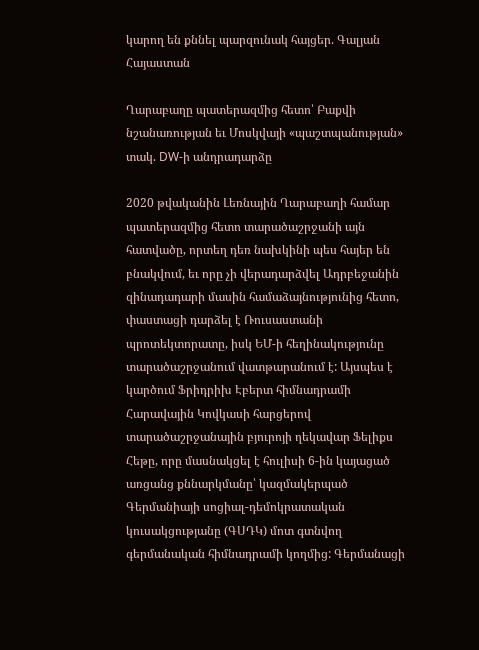կարող են քննել պարզունակ հայցեր. Գալյան
Հայաստան

Ղարաբաղը պատերազմից հետո՝ Բաքվի նշանառության եւ Մոսկվայի «պաշտպանության» տակ. DW-ի անդրադարձը

2020 թվականին Լեռնային Ղարաբաղի համար պատերազմից հետո տարածաշրջանի այն հատվածը, որտեղ դեռ նախկինի պես հայեր են բնակվում, եւ որը չի վերադարձվել Ադրբեջանին զինադադարի մասին համաձայնությունից հետո, փաստացի դարձել է Ռուսաստանի պրոտեկտորատը, իսկ ԵՄ-ի հեղինակությունը տարածաշրջանում վատթարանում է: Այսպես է կարծում Ֆրիդրիխ Էբերտ հիմնադրամի Հարավային Կովկասի հարցերով տարածաշրջանային բյուրոյի ղեկավար Ֆելիքս Հեթը, որը մասնակցել է հուլիսի 6-ին կայացած առցանց քննարկմանը՝ կազմակերպած Գերմանիայի սոցիալ-դեմոկրատական կուսակցությանը (ԳՍԴԿ) մոտ գտնվող գերմանական հիմնադրամի կողմից: Գերմանացի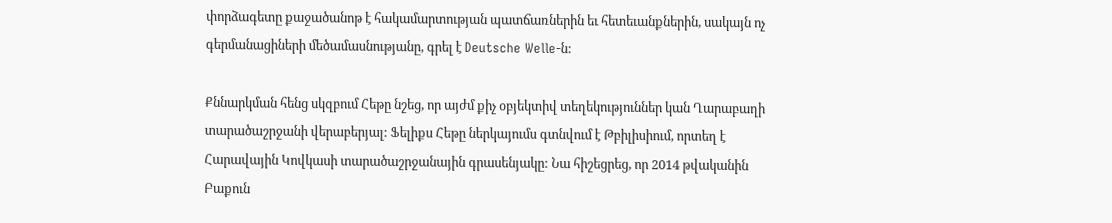փորձագետը քաջածանոթ է հակամարտության պատճառներին եւ հետեւանքներին, սակայն ոչ գերմանացիների մեծամասնությանը, գրել է Deutsche Welle-ն:

Քննարկման հենց սկզբում Հեթը նշեց, որ այժմ քիչ օբյեկտիվ տեղեկություններ կան Ղարաբաղի տարածաշրջանի վերաբերյալ: Ֆելիքս Հեթը ներկայումս գտնվում է Թբիլիսիում, որտեղ է Հարավային Կովկասի տարածաշրջանային գրասենյակը: Նա հիշեցրեց, որ 2014 թվականին Բաքուն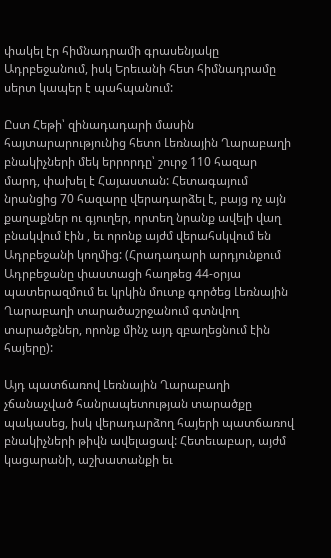փակել էր հիմնադրամի գրասենյակը Ադրբեջանում, իսկ Երեւանի հետ հիմնադրամը սերտ կապեր է պահպանում:

Ըստ Հեթի՝ զինադադարի մասին հայտարարությունից հետո Լեռնային Ղարաբաղի բնակիչների մեկ երրորդը՝ շուրջ 110 հազար մարդ, փախել է Հայաստան: Հետագայում նրանցից 70 հազարը վերադարձել է, բայց ոչ այն քաղաքներ ու գյուղեր, որտեղ նրանք ավելի վաղ բնակվում էին , եւ որոնք այժմ վերահսկվում են Ադրբեջանի կողմից: (Հրադադարի արդյունքում Ադրբեջանը փաստացի հաղթեց 44-օրյա պատերազմում եւ կրկին մուտք գործեց Լեռնային Ղարաբաղի տարածաշրջանում գտնվող տարածքներ, որոնք մինչ այդ զբաղեցնում էին հայերը):

Այդ պատճառով Լեռնային Ղարաբաղի չճանաչված հանրապետության տարածքը պակասեց, իսկ վերադարձող հայերի պատճառով բնակիչների թիվն ավելացավ: Հետեւաբար, այժմ կացարանի, աշխատանքի եւ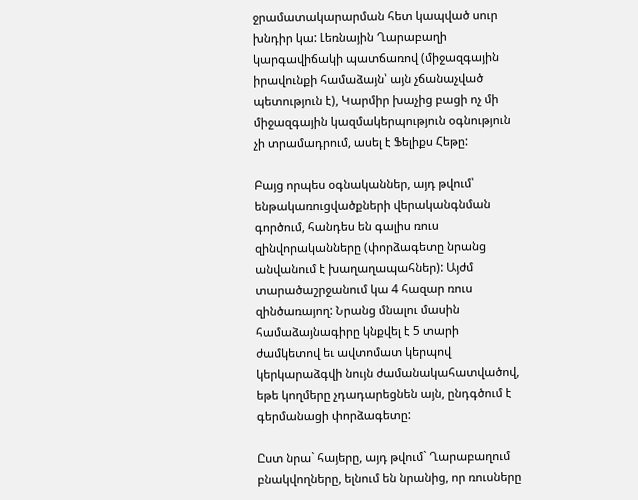ջրամատակարարման հետ կապված սուր խնդիր կա: Լեռնային Ղարաբաղի կարգավիճակի պատճառով (միջազգային իրավունքի համաձայն՝ այն չճանաչված պետություն է), Կարմիր խաչից բացի ոչ մի միջազգային կազմակերպություն օգնություն չի տրամադրում, ասել է Ֆելիքս Հեթը:

Բայց որպես օգնականներ, այդ թվում՝ ենթակառուցվածքների վերականգնման գործում, հանդես են գալիս ռուս զինվորականները (փորձագետը նրանց անվանում է խաղաղապահներ): Այժմ տարածաշրջանում կա 4 հազար ռուս զինծառայող: Նրանց մնալու մասին համաձայնագիրը կնքվել է 5 տարի ժամկետով եւ ավտոմատ կերպով կերկարաձգվի նույն ժամանակահատվածով, եթե կողմերը չդադարեցնեն այն, ընդգծում է գերմանացի փորձագետը:

Ըստ նրա` հայերը, այդ թվում` Ղարաբաղում բնակվողները, ելնում են նրանից, որ ռուսները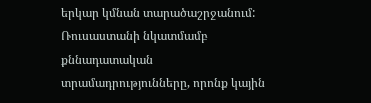երկար կմնան տարածաշրջանում: Ռուսաստանի նկատմամբ քննադատական տրամադրությունները, որոնք կային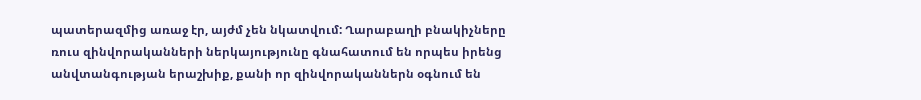պատերազմից առաջ էր, այժմ չեն նկատվում: Ղարաբաղի բնակիչները ռուս զինվորականների ներկայությունը գնահատում են որպես իրենց անվտանգության երաշխիք, քանի որ զինվորականներն օգնում են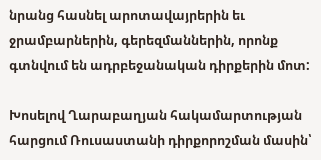նրանց հասնել արոտավայրերին եւ ջրամբարներին, գերեզմաններին, որոնք գտնվում են ադրբեջանական դիրքերին մոտ:

Խոսելով Ղարաբաղյան հակամարտության հարցում Ռուսաստանի դիրքորոշման մասին՝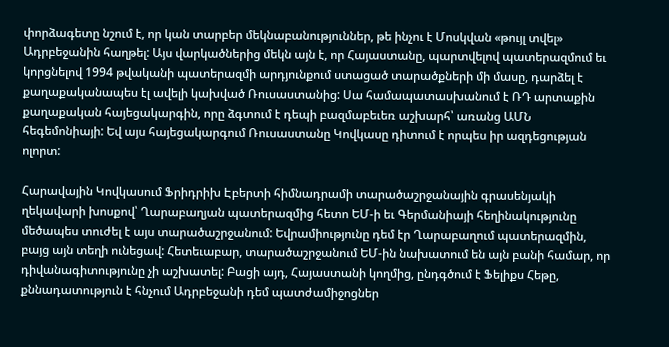փորձագետը նշում է, որ կան տարբեր մեկնաբանություններ, թե ինչու է Մոսկվան «թույլ տվել» Ադրբեջանին հաղթել: Այս վարկածներից մեկն այն է, որ Հայաստանը, պարտվելով պատերազմում եւ կորցնելով 1994 թվականի պատերազմի արդյունքում ստացած տարածքների մի մասը, դարձել է քաղաքականապես էլ ավելի կախված Ռուսաստանից: Սա համապատասխանում է ՌԴ արտաքին քաղաքական հայեցակարգին, որը ձգտում է դեպի բազմաբեւեռ աշխարհ՝ առանց ԱՄՆ հեգեմոնիայի: Եվ այս հայեցակարգում Ռուսաստանը Կովկասը դիտում է որպես իր ազդեցության ոլորտ:

Հարավային Կովկասում Ֆրիդրիխ Էբերտի հիմնադրամի տարածաշրջանային գրասենյակի ղեկավարի խոսքով՝ Ղարաբաղյան պատերազմից հետո ԵՄ-ի եւ Գերմանիայի հեղինակությունը մեծապես տուժել է այս տարածաշրջանում: Եվրամիությունը դեմ էր Ղարաբաղում պատերազմին, բայց այն տեղի ունեցավ: Հետեւաբար, տարածաշրջանում ԵՄ-ին նախատում են այն բանի համար, որ դիվանագիտությունը չի աշխատել: Բացի այդ, Հայաստանի կողմից, ընդգծում է Ֆելիքս Հեթը, քննադատություն է հնչում Ադրբեջանի դեմ պատժամիջոցներ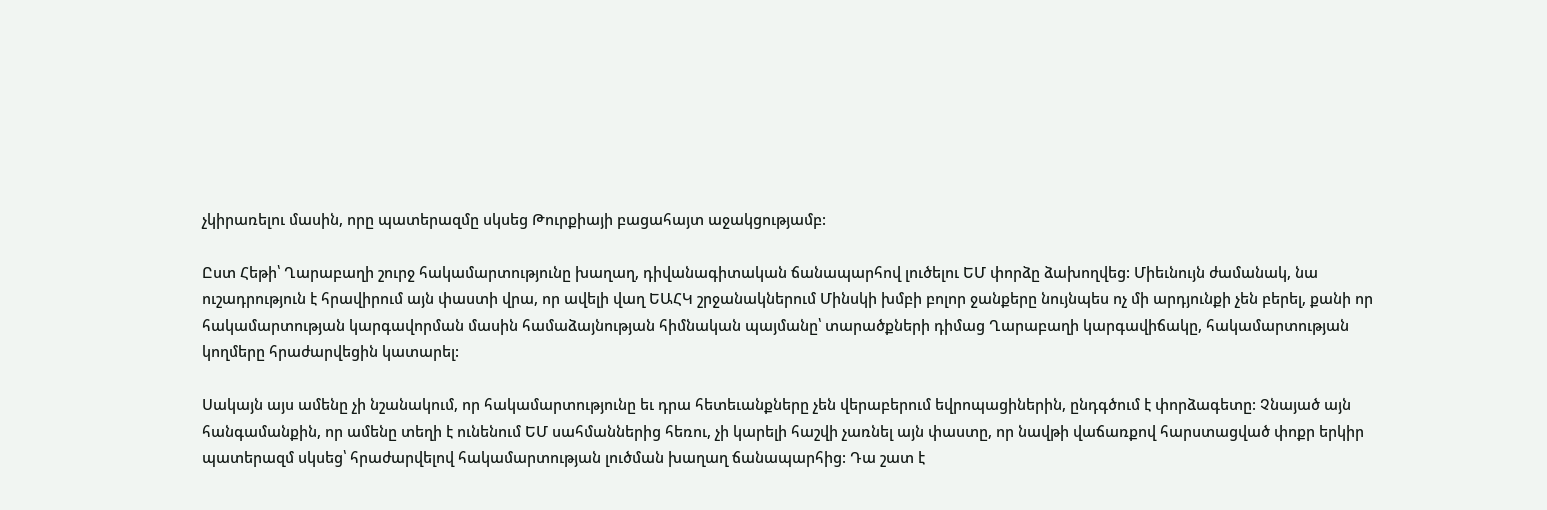չկիրառելու մասին, որը պատերազմը սկսեց Թուրքիայի բացահայտ աջակցությամբ:

Ըստ Հեթի՝ Ղարաբաղի շուրջ հակամարտությունը խաղաղ, դիվանագիտական ճանապարհով լուծելու ԵՄ փորձը ձախողվեց: Միեւնույն ժամանակ, նա ուշադրություն է հրավիրում այն փաստի վրա, որ ավելի վաղ ԵԱՀԿ շրջանակներում Մինսկի խմբի բոլոր ջանքերը նույնպես ոչ մի արդյունքի չեն բերել, քանի որ հակամարտության կարգավորման մասին համաձայնության հիմնական պայմանը՝ տարածքների դիմաց Ղարաբաղի կարգավիճակը, հակամարտության կողմերը հրաժարվեցին կատարել:

Սակայն այս ամենը չի նշանակում, որ հակամարտությունը եւ դրա հետեւանքները չեն վերաբերում եվրոպացիներին, ընդգծում է փորձագետը: Չնայած այն հանգամանքին, որ ամենը տեղի է ունենում ԵՄ սահմաններից հեռու, չի կարելի հաշվի չառնել այն փաստը, որ նավթի վաճառքով հարստացված փոքր երկիր պատերազմ սկսեց՝ հրաժարվելով հակամարտության լուծման խաղաղ ճանապարհից: Դա շատ է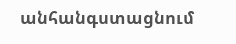անհանգստացնում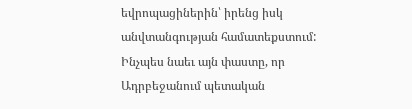եվրոպացիներին՝ իրենց իսկ անվտանգության համատեքստում: Ինչպես նաեւ այն փաստը, որ Ադրբեջանում պետական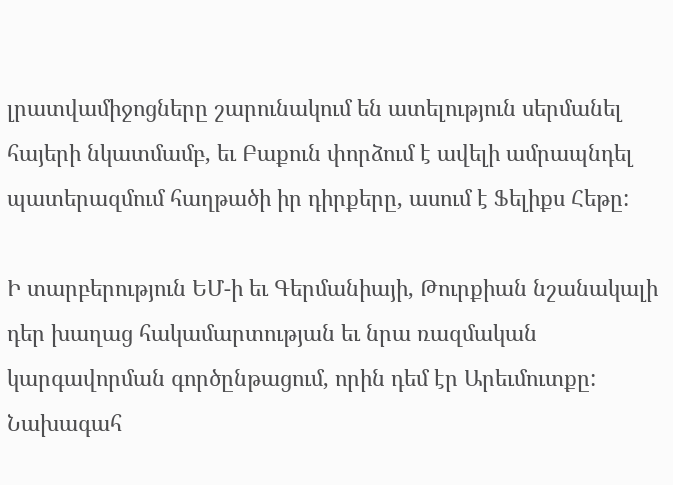լրատվամիջոցները շարունակում են ատելություն սերմանել հայերի նկատմամբ, եւ Բաքուն փորձում է ավելի ամրապնդել պատերազմում հաղթածի իր դիրքերը, ասում է Ֆելիքս Հեթը:

Ի տարբերություն ԵՄ-ի եւ Գերմանիայի, Թուրքիան նշանակալի դեր խաղաց հակամարտության եւ նրա ռազմական կարգավորման գործընթացում, որին դեմ էր Արեւմուտքը: Նախագահ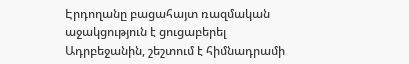Էրդողանը բացահայտ ռազմական աջակցություն է ցուցաբերել Ադրբեջանին, շեշտում է հիմնադրամի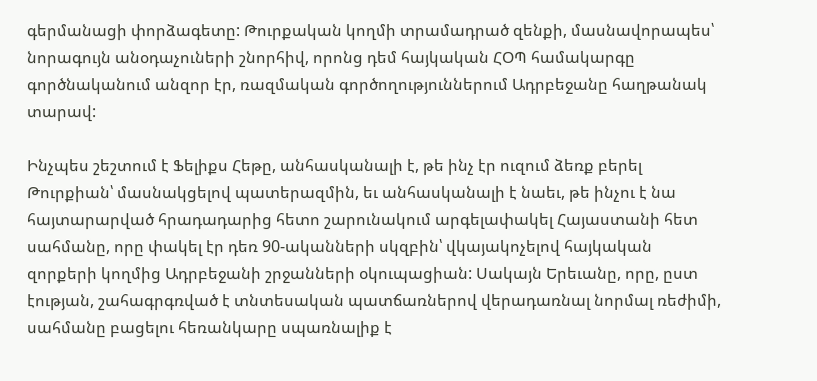գերմանացի փորձագետը: Թուրքական կողմի տրամադրած զենքի, մասնավորապես՝ նորագույն անօդաչուների շնորհիվ, որոնց դեմ հայկական ՀՕՊ համակարգը գործնականում անզոր էր, ռազմական գործողություններում Ադրբեջանը հաղթանակ տարավ:

Ինչպես շեշտում է Ֆելիքս Հեթը, անհասկանալի է, թե ինչ էր ուզում ձեռք բերել Թուրքիան՝ մասնակցելով պատերազմին, եւ անհասկանալի է նաեւ, թե ինչու է նա հայտարարված հրադադարից հետո շարունակում արգելափակել Հայաստանի հետ սահմանը, որը փակել էր դեռ 90-ականների սկզբին՝ վկայակոչելով հայկական զորքերի կողմից Ադրբեջանի շրջանների օկուպացիան: Սակայն Երեւանը, որը, ըստ էության, շահագրգռված է տնտեսական պատճառներով վերադառնալ նորմալ ռեժիմի, սահմանը բացելու հեռանկարը սպառնալիք է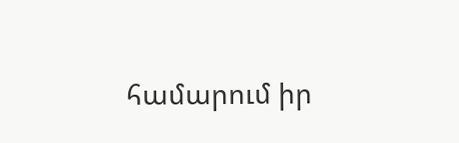համարում իր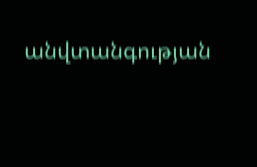անվտանգության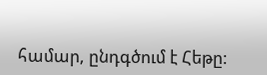համար, ընդգծում է Հեթը: